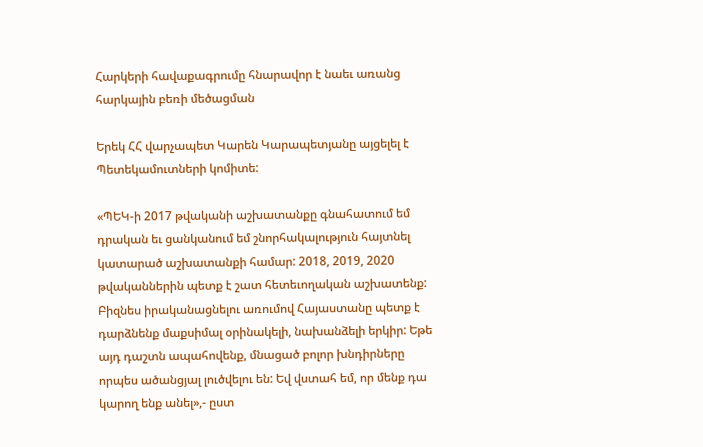Հարկերի հավաքագրումը հնարավոր է նաեւ առանց հարկային բեռի մեծացման

Երեկ ՀՀ վարչապետ Կարեն Կարապետյանը այցելել է Պետեկամուտների կոմիտե:

«ՊԵԿ-ի 2017 թվականի աշխատանքը գնահատում եմ դրական եւ ցանկանում եմ շնորհակալություն հայտնել կատարած աշխատանքի համար: 2018, 2019, 2020 թվականներին պետք է շատ հետեւողական աշխատենք: Բիզնես իրականացնելու առումով Հայաստանը պետք է դարձնենք մաքսիմալ օրինակելի, նախանձելի երկիր: Եթե այդ դաշտն ապահովենք, մնացած բոլոր խնդիրները որպես ածանցյալ լուծվելու են: Եվ վստահ եմ, որ մենք դա կարող ենք անել»,- ըստ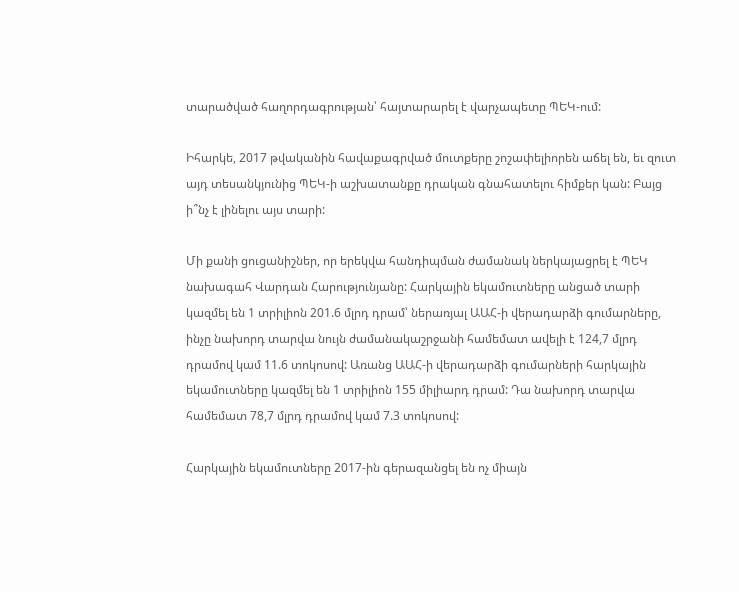տարածված հաղորդագրության՝ հայտարարել է վարչապետը ՊԵԿ-ում:

Իհարկե, 2017 թվականին հավաքագրված մուտքերը շոշափելիորեն աճել են, եւ զուտ այդ տեսանկյունից ՊԵԿ-ի աշխատանքը դրական գնահատելու հիմքեր կան: Բայց ի՞նչ է լինելու այս տարի:

Մի քանի ցուցանիշներ, որ երեկվա հանդիպման ժամանակ ներկայացրել է ՊԵԿ նախագահ Վարդան Հարությունյանը: Հարկային եկամուտները անցած տարի կազմել են 1 տրիլիոն 201.6 մլրդ դրամ՝ ներառյալ ԱԱՀ-ի վերադարձի գումարները, ինչը նախորդ տարվա նույն ժամանակաշրջանի համեմատ ավելի է 124,7 մլրդ դրամով կամ 11.6 տոկոսով: Առանց ԱԱՀ-ի վերադարձի գումարների հարկային եկամուտները կազմել են 1 տրիլիոն 155 միլիարդ դրամ: Դա նախորդ տարվա համեմատ 78,7 մլրդ դրամով կամ 7.3 տոկոսով:

Հարկային եկամուտները 2017-ին գերազանցել են ոչ միայն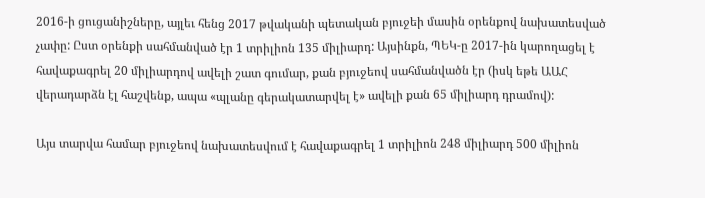2016-ի ցուցանիշները, այլեւ հենց 2017 թվականի պետական բյուջեի մասին օրենքով նախատեսված չափը: Ըստ օրենքի սահմանված էր 1 տրիլիոն 135 միլիարդ: Այսինքն, ՊԵԿ-ը 2017-ին կարողացել է հավաքագրել 20 միլիարդով ավելի շատ գումար, քան բյուջեով սահմանվածն էր (իսկ եթե ԱԱՀ վերադարձն էլ հաշվենք, ապա «պլանը գերակատարվել է» ավելի քան 65 միլիարդ դրամով):

Այս տարվա համար բյուջեով նախատեսվում է հավաքագրել 1 տրիլիոն 248 միլիարդ 500 միլիոն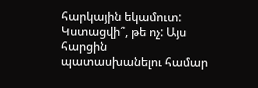հարկային եկամուտ: Կստացվի՞, թե ոչ: Այս հարցին պատասխանելու համար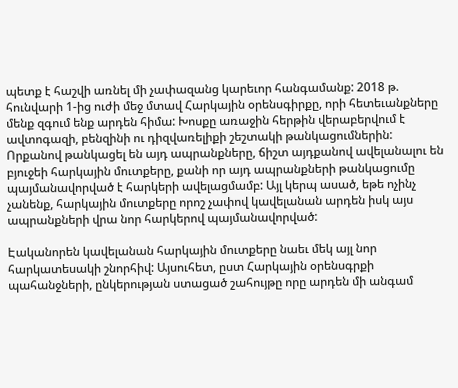պետք է հաշվի առնել մի չափազանց կարեւոր հանգամանք: 2018 թ. հունվարի 1-ից ուժի մեջ մտավ Հարկային օրենսգիրքը, որի հետեւանքները մենք զգում ենք արդեն հիմա: Խոսքը առաջին հերթին վերաբերվում է ավտոգազի, բենզինի ու դիզվառելիքի շեշտակի թանկացումներին: Որքանով թանկացել են այդ ապրանքները, ճիշտ այդքանով ավելանալու են բյուջեի հարկային մուտքերը, քանի որ այդ ապրանքների թանկացումը պայմանավորված է հարկերի ավելացմամբ: Այլ կերպ ասած, եթե ոչինչ չանենք, հարկային մուտքերը որոշ չափով կավելանան արդեն իսկ այս ապրանքների վրա նոր հարկերով պայմանավորված:

Էականորեն կավելանան հարկային մուտքերը նաեւ մեկ այլ նոր հարկատեսակի շնորհիվ: Այսուհետ, ըստ Հարկային օրենսգրքի պահանջների, ընկերության ստացած շահույթը որը արդեն մի անգամ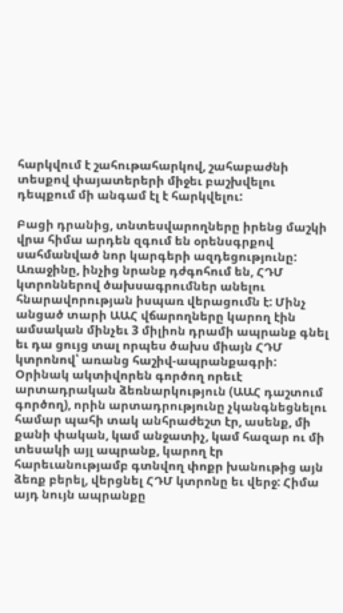հարկվում է շահութահարկով, շահաբաժնի տեսքով փայատերերի միջեւ բաշխվելու դեպքում մի անգամ էլ է հարկվելու:

Բացի դրանից, տնտեսվարողները իրենց մաշկի վրա հիմա արդեն զգում են օրենսգրքով սահմանված նոր կարգերի ազդեցությունը: Առաջինը, ինչից նրանք դժգոհում են, ՀԴՄ կտրոններով ծախսագրումներ անելու հնարավորության իսպառ վերացումն է: Մինչ անցած տարի ԱԱՀ վճարողները կարող էին ամսական մինչեւ 3 միլիոն դրամի ապրանք գնել եւ դա ցույց տալ որպես ծախս միայն ՀԴՄ կտրոնով՝ առանց հաշիվ-ապրանքագրի: Օրինակ ակտիվորեն գործող որեւէ արտադրական ձեռնարկություն (ԱԱՀ դաշտում գործող), որին արտադրությունը չկանգնեցնելու համար պահի տակ անհրաժեշտ էր, ասենք, մի քանի փական, կամ անջատիչ, կամ հազար ու մի տեսակի այլ ապրանք, կարող էր հարեւանությամբ գտնվող փոքր խանութից այն ձեռք բերել, վերցնել ՀԴՄ կտրոնը եւ վերջ: Հիմա այդ նույն ապրանքը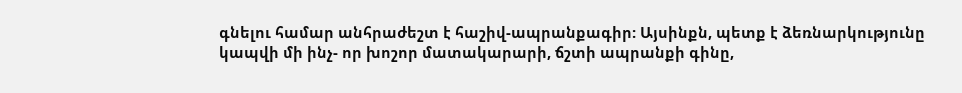գնելու համար անհրաժեշտ է հաշիվ-ապրանքագիր: Այսինքն, պետք է ձեռնարկությունը կապվի մի ինչ- որ խոշոր մատակարարի, ճշտի ապրանքի գինը,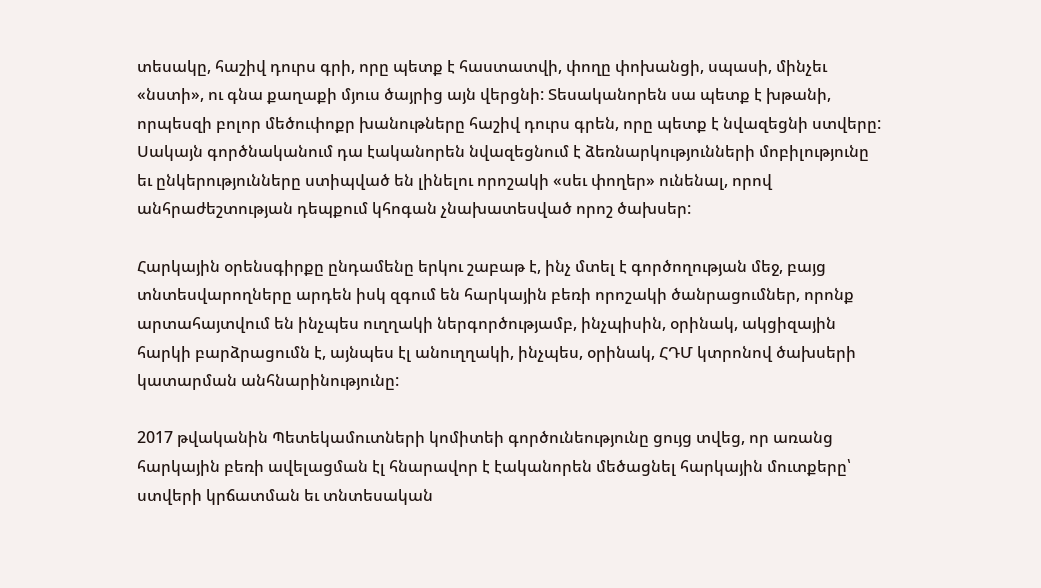տեսակը, հաշիվ դուրս գրի, որը պետք է հաստատվի, փողը փոխանցի, սպասի, մինչեւ «նստի», ու գնա քաղաքի մյուս ծայրից այն վերցնի: Տեսականորեն սա պետք է խթանի, որպեսզի բոլոր մեծուփոքր խանութները հաշիվ դուրս գրեն, որը պետք է նվազեցնի ստվերը: Սակայն գործնականում դա էականորեն նվազեցնում է ձեռնարկությունների մոբիլությունը եւ ընկերությունները ստիպված են լինելու որոշակի «սեւ փողեր» ունենալ, որով անհրաժեշտության դեպքում կհոգան չնախատեսված որոշ ծախսեր:

Հարկային օրենսգիրքը ընդամենը երկու շաբաթ է, ինչ մտել է գործողության մեջ, բայց տնտեսվարողները արդեն իսկ զգում են հարկային բեռի որոշակի ծանրացումներ, որոնք արտահայտվում են ինչպես ուղղակի ներգործությամբ, ինչպիսին, օրինակ, ակցիզային հարկի բարձրացումն է, այնպես էլ անուղղակի, ինչպես, օրինակ, ՀԴՄ կտրոնով ծախսերի կատարման անհնարինությունը:

2017 թվականին Պետեկամուտների կոմիտեի գործունեությունը ցույց տվեց, որ առանց հարկային բեռի ավելացման էլ հնարավոր է էականորեն մեծացնել հարկային մուտքերը՝ ստվերի կրճատման եւ տնտեսական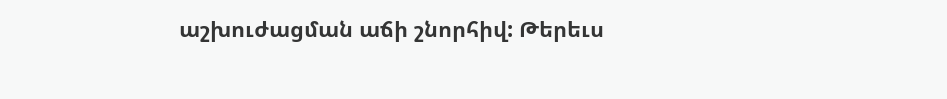աշխուժացման աճի շնորհիվ: Թերեւս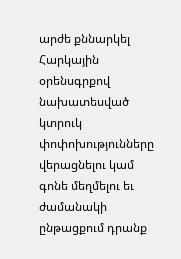արժե քննարկել Հարկային օրենսգրքով նախատեսված կտրուկ փոփոխությունները վերացնելու կամ գոնե մեղմելու եւ ժամանակի ընթացքում դրանք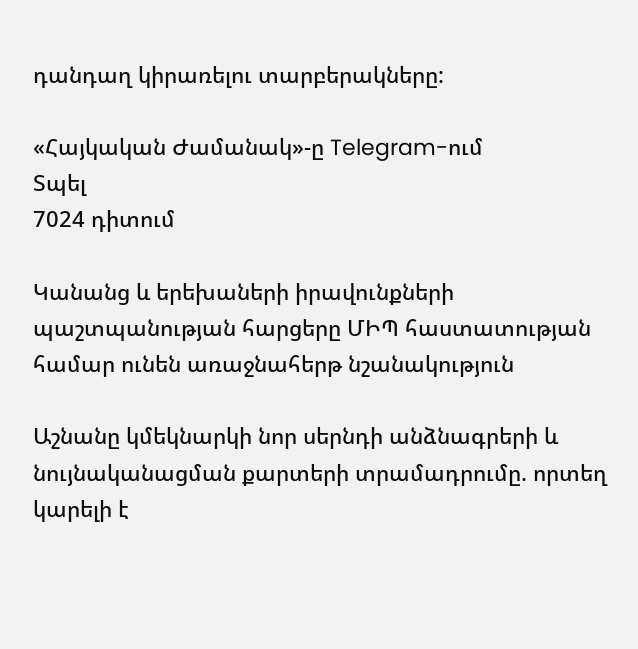դանդաղ կիրառելու տարբերակները:

«Հայկական Ժամանակ»-ը Telegram-ում
Տպել
7024 դիտում

Կանանց և երեխաների իրավունքների պաշտպանության հարցերը ՄԻՊ հաստատության համար ունեն առաջնահերթ նշանակություն

Աշնանը կմեկնարկի նոր սերնդի անձնագրերի և նույնականացման քարտերի տրամադրումը. որտեղ կարելի է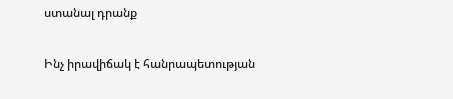ստանալ դրանք

Ինչ իրավիճակ է հանրապետության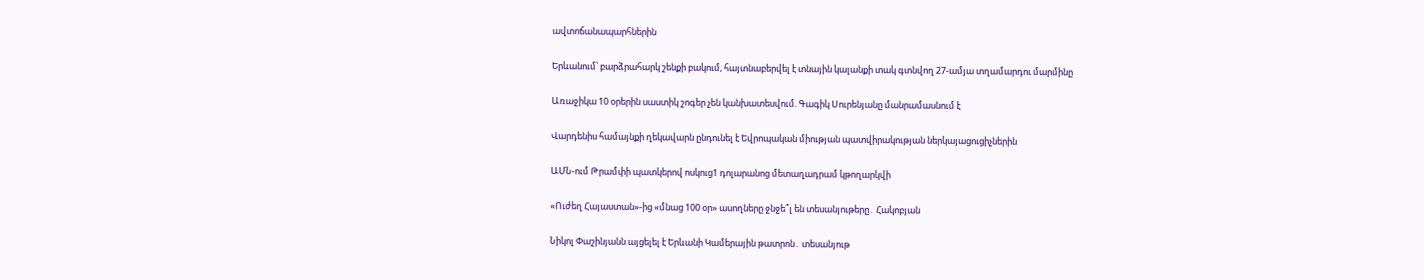ավտոճանապարհներին

Երևանում՝ բարձրահարկ շենքի բակում, հայտնաբերվել է տնային կալանքի տակ գտնվող 27-ամյա տղամարդու մարմինը

Առաջիկա 10 օրերին սաստիկ շոգեր չեն կանխատեսվում. Գագիկ Սուրենյանը մանրամասնում է

Վարդենիս համայնքի ղեկավարն ընդունել է Եվրոպական միության պատվիրակության ներկայացուցիչներին

ԱՄՆ-ում Թրամփի պատկերով ոսկուց1 դոլարանոց մետաղադրամ կթողարկվի

«Ուժեղ Հայաստան»-ից «մնաց 100 օր» ասողները ջնջե՞լ են տեսանյութերը․ Հակոբյան

Նիկոլ Փաշինյանն այցելել է Երևանի Կամերային թատրոն․ տեսանյութ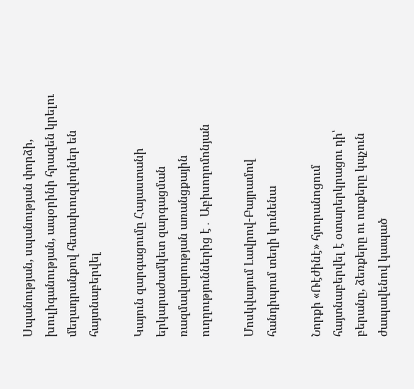Սպանության, սպանության փորձի, խուլիգանության, ապօրինի հրազեն կրելու մեղադրանքով հետախուզվողներ են հայտնաբերվել

Կայուն զարգացումը Հայաստանի երկարաժամկետ զարգացման ռազմավարության առանցքային ուղղություններից է․ Աբիսողոմոնյան

Մոսկվայում Լավրով-Բայրամով հանդիպում տեղի կունենա

Նորքի «Ռէժինէ» հյուրանոցում հայտնաբերվել է օտարերկրացու դի՝ բերանը, ձեռքերը ու ոտքերը կպչուն ժապավենով կապած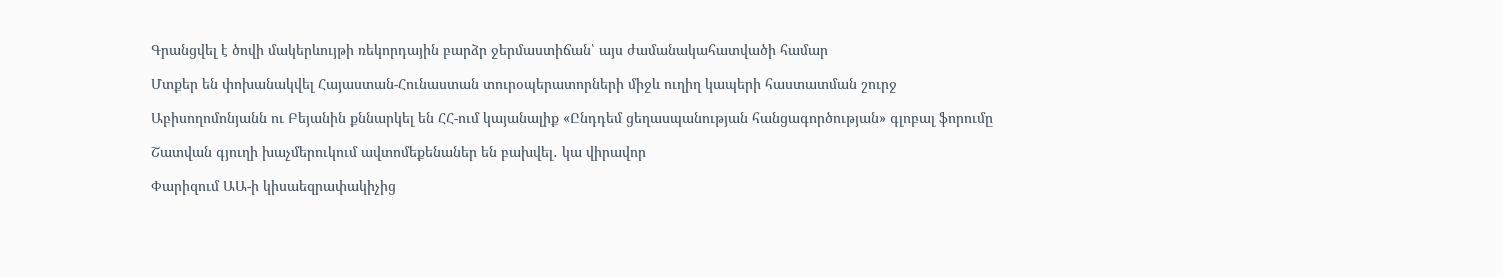Գրանցվել է ծովի մակերևույթի ռեկորդային բարձր ջերմաստիճան՝ այս ժամանակահատվածի համար

Մտքեր են փոխանակվել Հայաստան-Հունաստան տուրօպերատորների միջև ուղիղ կապերի հաստատման շուրջ

Աբիսողոմոնյանն ու Բեյանին քննարկել են ՀՀ-ում կայանալիք «Ընդդեմ ցեղասպանության հանցագործության» գլոբալ ֆորումը

Շատվան գյուղի խաչմերուկում ավտոմեքենաներ են բախվել․ կա վիրավոր

Փարիզում ԱԱ-ի կիսաեզրափակիչից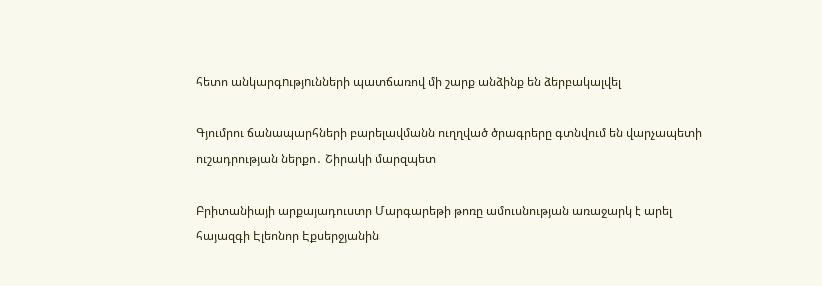հետո անկարգnւթյnւնների պատճառով մի շարք անձինք են ձերբակալվել

Գյումրու ճանապարհների բարելավմանն ուղղված ծրագրերը գտնվում են վարչապետի ուշադրության ներքո․ Շիրակի մարզպետ

Բրիտանիայի արքայադուստր Մարգարեթի թոռը ամուսնության առաջարկ է արել հայազգի Էլեոնոր Էքսերջյանին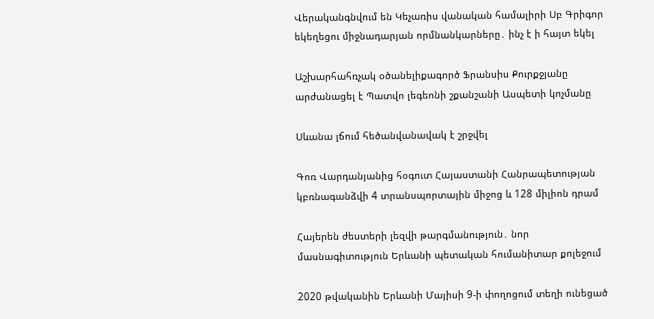Վերականգնվում են Կեչառիս վանական համալիրի Սբ Գրիգոր եկեղեցու միջնադարյան որմնանկարները․ ինչ է ի հայտ եկել

Աշխարհահռչակ օծանելիքագործ Ֆրանսիս Քուրքջյանը արժանացել է Պատվո լեգեոնի շքանշանի Ասպետի կոչմանը

Սևանա լճում հեծանվանավակ է շրջվել

Գոռ Վարդանյանից հօգուտ Հայաստանի Հանրապետության կբռնագանձվի 4 տրանսպորտային միջոց և 128 միլիոն դրամ

Հայերեն ժեստերի լեզվի թարգմանություն․ նոր մասնագիտություն Երևանի պետական հումանիտար քոլեջում

2020 թվականին Երևանի Մայիսի 9-ի փողոցում տեղի ունեցած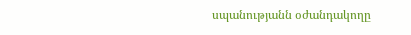սպանությանն օժանդակողը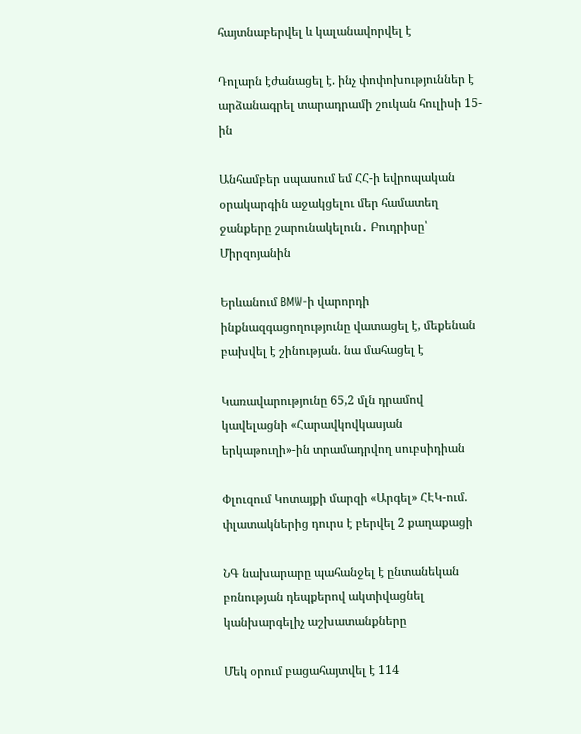հայտնաբերվել և կալանավորվել է

Դոլարն էժանացել է. ինչ փոփոխություններ է արձանագրել տարադրամի շուկան հուլիսի 15-ին

Անհամբեր սպասում եմ ՀՀ-ի եվրոպական օրակարգին աջակցելու մեր համատեղ ջանքերը շարունակելուն․ Բուդրիսը՝ Միրզոյանին

Երևանում BMW-ի վարորդի ինքնազգացողությունը վատացել է, մեքենան բախվել է շինության. նա մահացել է

Կառավարությունը 65,2 մլն դրամով կավելացնի «Հարավկովկասյան երկաթուղի»-ին տրամադրվող սուբսիդիան

Փլուզում Կոտայքի մարզի «Արգել» ՀԷԿ-ում. փլատակներից դուրս է բերվել 2 քաղաքացի

ՆԳ նախարարը պահանջել է ընտանեկան բռնության դեպքերով ակտիվացնել կանխարգելիչ աշխատանքները

Մեկ օրում բացահայտվել է 114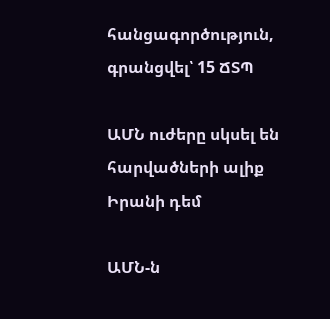հանցագործություն, գրանցվել՝ 15 ՃՏՊ

ԱՄՆ ուժերը սկսել են հարվածների ալիք Իրանի դեմ

ԱՄՆ-ն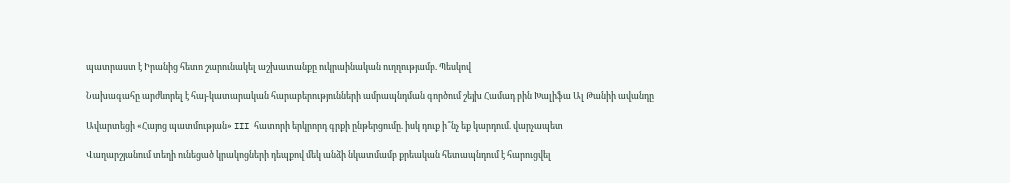պատրաստ է Իրանից հետո շարունակել աշխատանքը ուկրաինական ուղղությամբ. Պեսկով

Նախագահը արժևորել է հայ-կատարական հարաբերությունների ամրապնդման գործում շեյխ Համադ բին Խալիֆա Ալ Թանիի ավանդը

Ավարտեցի «Հայոց պատմության» III հատորի երկրորդ գրքի ընթերցումը. իսկ դուք ի՞նչ եք կարդում. վարչապետ

Վաղարշյանում տեղի ունեցած կրակոցների դեպքով մեկ անձի նկատմամբ քրեական հետապնդում է հարուցվել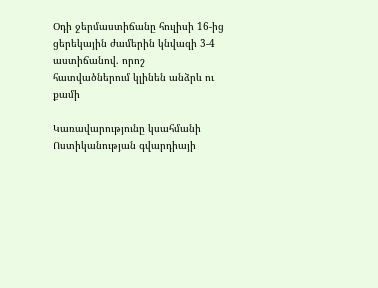Օդի ջերմաստիճանը հուլիսի 16-ից ցերեկային ժամերին կնվազի 3-4 աստիճանով. որոշ հատվածներում կլինեն անձրև ու քամի

Կառավարությունը կսահմանի Ոստիկանության գվարդիայի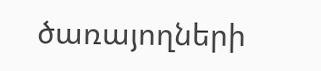ծառայողների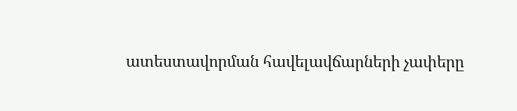ատեստավորման հավելավճարների չափերը